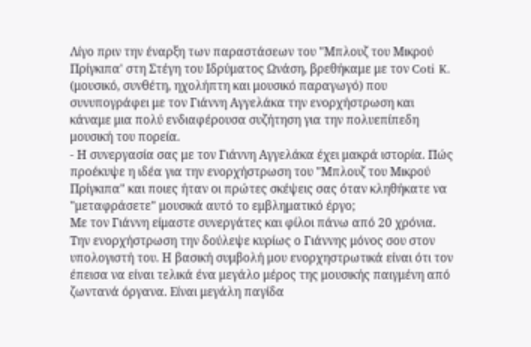Λίγο πριν την έναρξη των παραστάσεων του "Μπλουζ του Μικρού Πρίγκιπα' στη Στέγη του Ιδρύματος Ωνάση, βρεθήκαμε με τον Coti K. (μουσικό, συνθέτη, ηχολήπτη και μουσικό παραγωγό) που συνυπογράφει με τον Γιάννη Αγγελάκα την ενορχήστρωση και κάναμε μια πολύ ενδιαφέρουσα συζήτηση για την πολυεπίπεδη μουσική του πορεία.
- Η συνεργασία σας με τον Γιάννη Αγγελάκα έχει μακρά ιστορία. Πώς προέκυψε η ιδέα για την ενορχήστρωση του "Μπλουζ του Μικρού Πρίγκιπα" και ποιες ήταν οι πρώτες σκέψεις σας όταν κληθήκατε να "μεταφράσετε" μουσικά αυτό το εμβληματικό έργο;
Με τον Γιάννη είμαστε συνεργάτες και φίλοι πάνω από 20 χρόνια. Την ενορχήστρωση την δούλεψε κυρίως ο Γιάννης μόνος σου στον υπολογιστή του. Η βασική συμβολή μου ενορχηστρωτικά είναι ότι τον έπεισα να είναι τελικά ένα μεγάλο μέρος της μουσικής παιγμένη από ζωντανά όργανα. Είναι μεγάλη παγίδα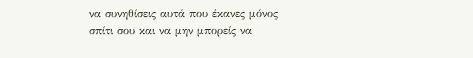να συνηθίσεις αυτά που έκανες μόνος σπίτι σου και να μην μπορείς να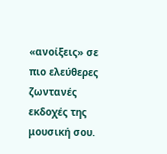«ανοίξεις» σε πιο ελεύθερες ζωντανές εκδοχές της μουσική σου.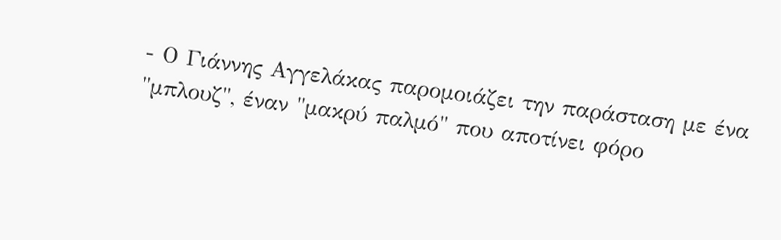- Ο Γιάννης Αγγελάκας παρομοιάζει την παράσταση με ένα "μπλουζ", έναν "μακρύ παλμό" που αποτίνει φόρο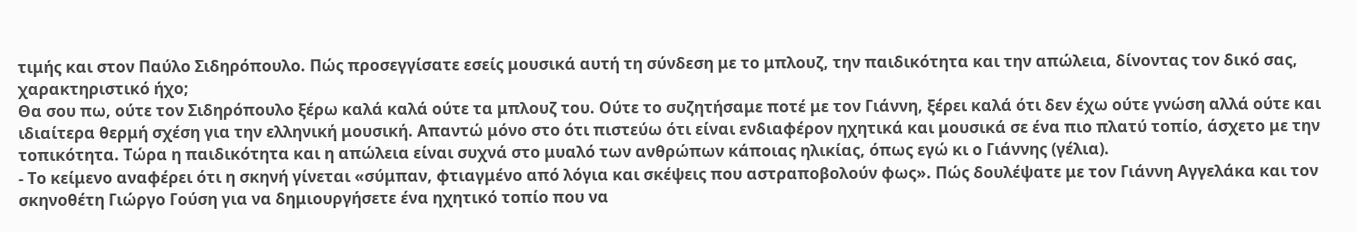τιμής και στον Παύλο Σιδηρόπουλο. Πώς προσεγγίσατε εσείς μουσικά αυτή τη σύνδεση με το μπλουζ, την παιδικότητα και την απώλεια, δίνοντας τον δικό σας, χαρακτηριστικό ήχο;
Θα σου πω, ούτε τον Σιδηρόπουλο ξέρω καλά καλά ούτε τα μπλουζ του. Ούτε το συζητήσαμε ποτέ με τον Γιάννη, ξέρει καλά ότι δεν έχω ούτε γνώση αλλά ούτε και ιδιαίτερα θερμή σχέση για την ελληνική μουσική. Απαντώ μόνο στο ότι πιστεύω ότι είναι ενδιαφέρον ηχητικά και μουσικά σε ένα πιο πλατύ τοπίο, άσχετο με την τοπικότητα. Τώρα η παιδικότητα και η απώλεια είναι συχνά στο μυαλό των ανθρώπων κάποιας ηλικίας, όπως εγώ κι ο Γιάννης (γέλια).
- Το κείμενο αναφέρει ότι η σκηνή γίνεται «σύμπαν, φτιαγμένο από λόγια και σκέψεις που αστραποβολούν φως». Πώς δουλέψατε με τον Γιάννη Αγγελάκα και τον σκηνοθέτη Γιώργο Γούση για να δημιουργήσετε ένα ηχητικό τοπίο που να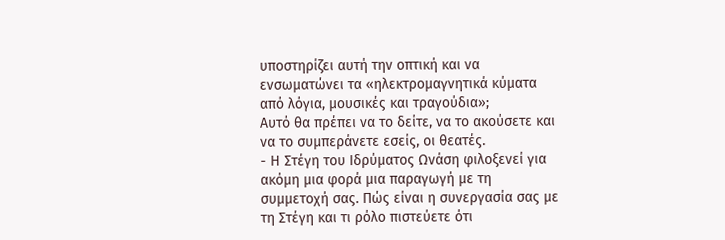υποστηρίζει αυτή την οπτική και να ενσωματώνει τα «ηλεκτρομαγνητικά κύματα από λόγια, μουσικές και τραγούδια»;
Αυτό θα πρέπει να το δείτε, να το ακούσετε και να το συμπεράνετε εσείς, οι θεατές.
- Η Στέγη του Ιδρύματος Ωνάση φιλοξενεί για ακόμη μια φορά μια παραγωγή με τη συμμετοχή σας. Πώς είναι η συνεργασία σας με τη Στέγη και τι ρόλο πιστεύετε ότι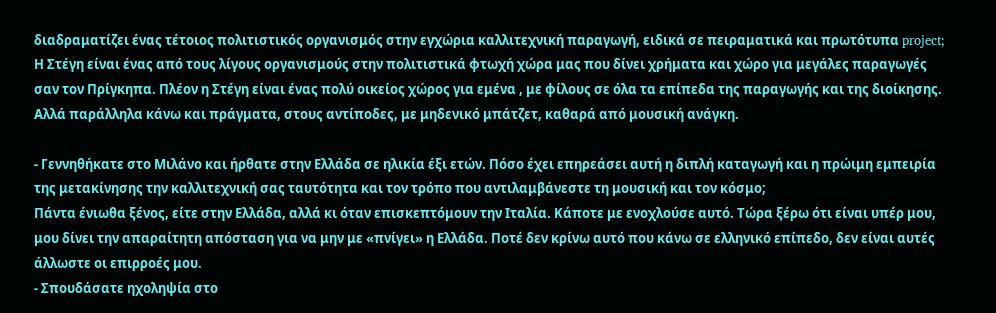διαδραματίζει ένας τέτοιος πολιτιστικός οργανισμός στην εγχώρια καλλιτεχνική παραγωγή, ειδικά σε πειραματικά και πρωτότυπα project;
Η Στέγη είναι ένας από τους λίγους οργανισμούς στην πολιτιστικά φτωχή χώρα μας που δίνει χρήματα και χώρο για μεγάλες παραγωγές σαν τον Πρίγκηπα. Πλέον η Στέγη είναι ένας πολύ οικείος χώρος για εμένα , με φίλους σε όλα τα επίπεδα της παραγωγής και της διοίκησης. Αλλά παράλληλα κάνω και πράγματα, στους αντίποδες, με μηδενικό μπάτζετ, καθαρά από μουσική ανάγκη.

- Γεννηθήκατε στο Μιλάνο και ήρθατε στην Ελλάδα σε ηλικία έξι ετών. Πόσο έχει επηρεάσει αυτή η διπλή καταγωγή και η πρώιμη εμπειρία της μετακίνησης την καλλιτεχνική σας ταυτότητα και τον τρόπο που αντιλαμβάνεστε τη μουσική και τον κόσμο;
Πάντα ένιωθα ξένος, είτε στην Ελλάδα, αλλά κι όταν επισκεπτόμουν την Ιταλία. Κάποτε με ενοχλούσε αυτό. Τώρα ξέρω ότι είναι υπέρ μου, μου δίνει την απαραίτητη απόσταση για να μην με «πνίγει» η Ελλάδα. Ποτέ δεν κρίνω αυτό που κάνω σε ελληνικό επίπεδο, δεν είναι αυτές άλλωστε οι επιρροές μου.
- Σπουδάσατε ηχοληψία στο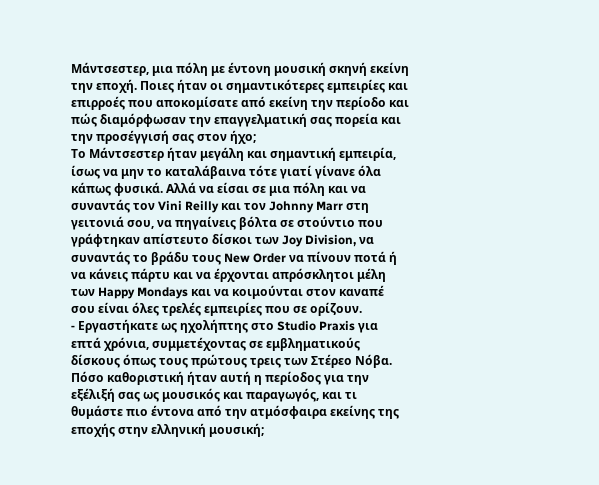Μάντσεστερ, μια πόλη με έντονη μουσική σκηνή εκείνη την εποχή. Ποιες ήταν οι σημαντικότερες εμπειρίες και επιρροές που αποκομίσατε από εκείνη την περίοδο και πώς διαμόρφωσαν την επαγγελματική σας πορεία και την προσέγγισή σας στον ήχο;
Το Μάντσεστερ ήταν μεγάλη και σημαντική εμπειρία, ίσως να μην το καταλάβαινα τότε γιατί γίνανε όλα κάπως φυσικά. Αλλά να είσαι σε μια πόλη και να συναντάς τον Vini Reilly και τον Johnny Marr στη γειτονιά σου, να πηγαίνεις βόλτα σε στούντιο που γράφτηκαν απίστευτο δίσκοι των Joy Division, να συναντάς το βράδυ τους New Order να πίνουν ποτά ή να κάνεις πάρτυ και να έρχονται απρόσκλητοι μέλη των Happy Mondays και να κοιμούνται στον καναπέ σου είναι όλες τρελές εμπειρίες που σε ορίζουν.
- Εργαστήκατε ως ηχολήπτης στο Studio Praxis για επτά χρόνια, συμμετέχοντας σε εμβληματικούς δίσκους όπως τους πρώτους τρεις των Στέρεο Νόβα. Πόσο καθοριστική ήταν αυτή η περίοδος για την εξέλιξή σας ως μουσικός και παραγωγός, και τι θυμάστε πιο έντονα από την ατμόσφαιρα εκείνης της εποχής στην ελληνική μουσική;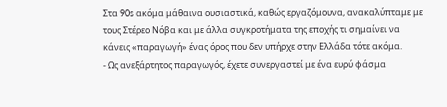Στα 90s ακόμα μάθαινα ουσιαστικά, καθώς εργαζόμουνα, ανακαλύπταμε με τους Στέρεο Νόβα και με άλλα συγκροτήματα της εποχής τι σημαίνει να κάνεις «παραγωγή» ένας όρος που δεν υπήρχε στην Ελλάδα τότε ακόμα.
- Ως ανεξάρτητος παραγωγός, έχετε συνεργαστεί με ένα ευρύ φάσμα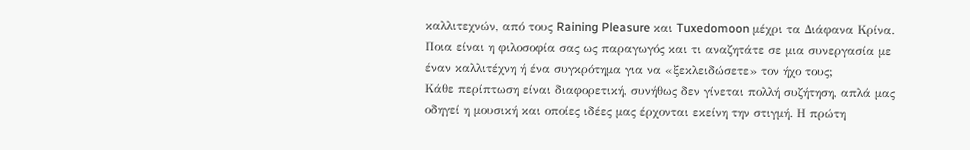καλλιτεχνών, από τους Raining Pleasure και Tuxedomoon μέχρι τα Διάφανα Κρίνα. Ποια είναι η φιλοσοφία σας ως παραγωγός και τι αναζητάτε σε μια συνεργασία με έναν καλλιτέχνη ή ένα συγκρότημα για να «ξεκλειδώσετε» τον ήχο τους;
Κάθε περίπτωση είναι διαφορετική, συνήθως δεν γίνεται πολλή συζήτηση, απλά μας οδηγεί η μουσική και οποίες ιδέες μας έρχονται εκείνη την στιγμή. Η πρώτη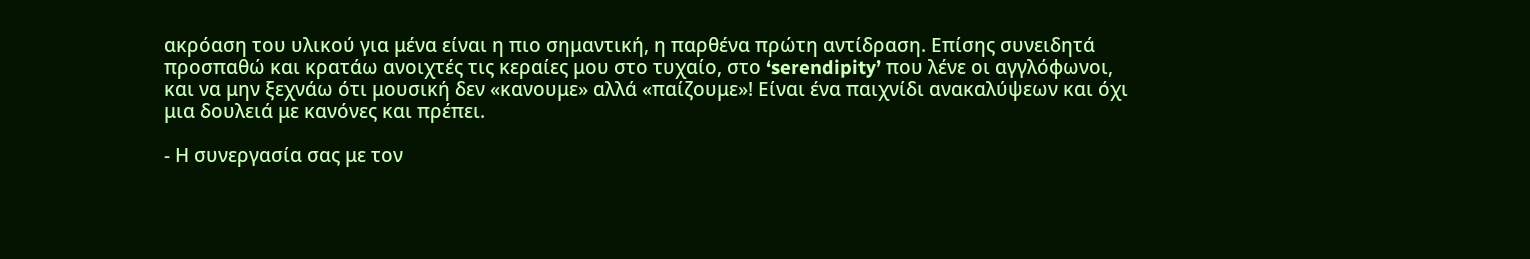ακρόαση του υλικού για μένα είναι η πιο σημαντική, η παρθένα πρώτη αντίδραση. Επίσης συνειδητά προσπαθώ και κρατάω ανοιχτές τις κεραίες μου στο τυχαίο, στο ‘serendipity’ που λένε οι αγγλόφωνοι, και να μην ξεχνάω ότι μουσική δεν «κανουμε» αλλά «παίζουμε»! Είναι ένα παιχνίδι ανακαλύψεων και όχι μια δουλειά με κανόνες και πρέπει.

- Η συνεργασία σας με τον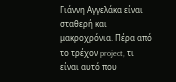Γιάννη Αγγελάκα είναι σταθερή και μακροχρόνια. Πέρα από το τρέχον project, τι είναι αυτό που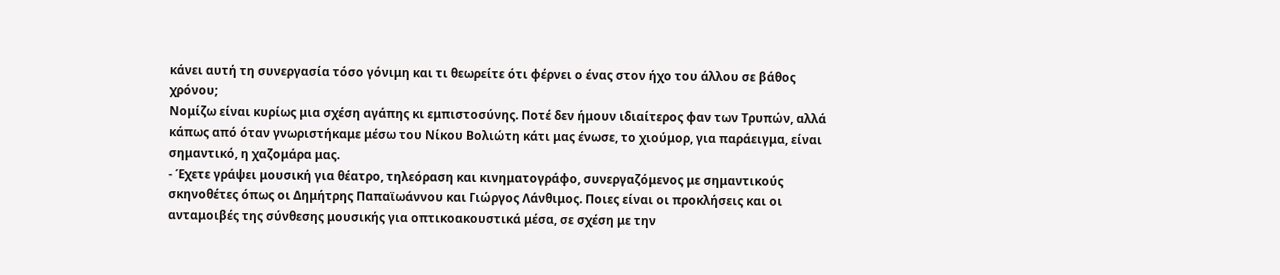κάνει αυτή τη συνεργασία τόσο γόνιμη και τι θεωρείτε ότι φέρνει ο ένας στον ήχο του άλλου σε βάθος χρόνου;
Νομίζω είναι κυρίως μια σχέση αγάπης κι εμπιστοσύνης. Ποτέ δεν ήμουν ιδιαίτερος φαν των Τρυπών, αλλά κάπως από όταν γνωριστήκαμε μέσω του Νίκου Βολιώτη κάτι μας ένωσε, το χιούμορ, για παράειγμα, είναι σημαντικό, η χαζομάρα μας.
- Έχετε γράψει μουσική για θέατρο, τηλεόραση και κινηματογράφο, συνεργαζόμενος με σημαντικούς σκηνοθέτες όπως οι Δημήτρης Παπαϊωάννου και Γιώργος Λάνθιμος. Ποιες είναι οι προκλήσεις και οι ανταμοιβές της σύνθεσης μουσικής για οπτικοακουστικά μέσα, σε σχέση με την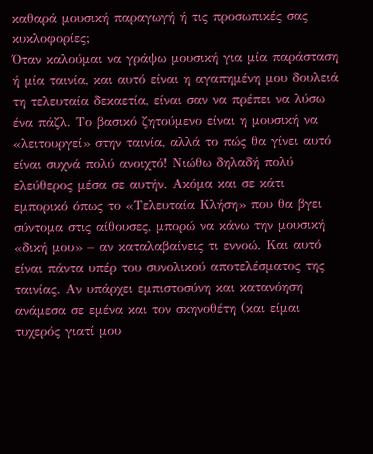καθαρά μουσική παραγωγή ή τις προσωπικές σας κυκλοφορίες;
Όταν καλούμαι να γράψω μουσική για μία παράσταση ή μία ταινία, και αυτό είναι η αγαπημένη μου δουλειά τη τελευταία δεκαετία, είναι σαν να πρέπει να λύσω ένα πάζλ. Το βασικό ζητούμενο είναι η μουσική να «λειτουργεί» στην ταινία, αλλά το πώς θα γίνει αυτό είναι συχνά πολύ ανοιχτό! Νιώθω δηλαδή πολύ ελεύθερος μέσα σε αυτήν. Ακόμα και σε κάτι εμπορικό όπως το «Τελευταία Κλήση» που θα βγει σύντομα στις αίθουσες, μπορώ να κάνω την μουσική «δική μου» – αν καταλαβαίνεις τι εννοώ. Και αυτό είναι πάντα υπέρ του συνολικού αποτελέσματος της ταινίας. Αν υπάρχει εμπιστοσύνη και κατανόηση ανάμεσα σε εμένα και τον σκηνοθέτη (και είμαι τυχερός γιατί μου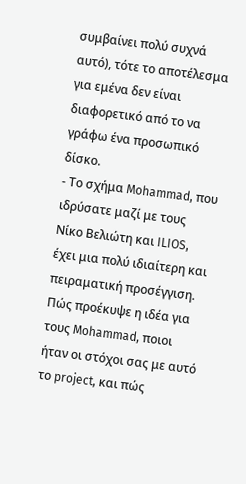συμβαίνει πολύ συχνά αυτό), τότε το αποτέλεσμα για εμένα δεν είναι διαφορετικό από το να γράφω ένα προσωπικό δίσκο.
- Το σχήμα Mohammad, που ιδρύσατε μαζί με τους Νίκο Βελιώτη και ILIOS, έχει μια πολύ ιδιαίτερη και πειραματική προσέγγιση. Πώς προέκυψε η ιδέα για τους Mohammad, ποιοι ήταν οι στόχοι σας με αυτό το project, και πώς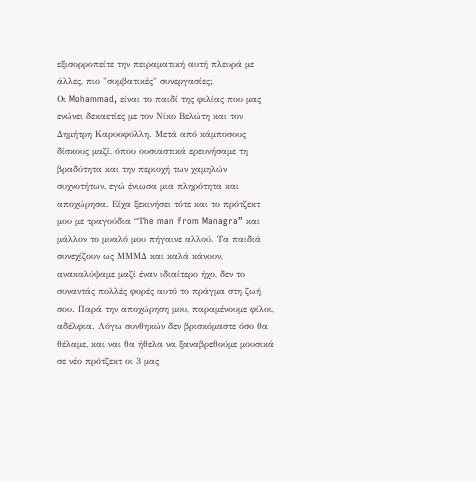εξισορροπείτε την πειραματική αυτή πλευρά με άλλες, πιο "συμβατικές" συνεργασίες;
Οι Mohammad, είναι το παιδί της φιλίας που μας ενώνει δεκαετίες με τον Νίκο Βελώτη και τον Δημήτρη Καρυοφύλλη. Μετά από κάμποσους δίσκους μαζί, όπου ουσιαστικά ερευνήσαμε τη βραδύτητα και την περιοχή των χαμηλών συχνοτήτων, εγώ ένιωσα μια πληρότητα και αποχώρησα. Είχα ξεκινήσει τότε και το πρότζεκτ μου με τραγούδια “Τhe man from Managra” και μάλλον το μυαλό μου πήγαινε αλλού. Τα παιδιά συνεχίζουν ως ΜΜΜΔ και καλά κάνουν, ανακαλύψαμε μαζί έναν ιδιαίτερο ήχο, δεν το συναντάς πολλές φορές αυτό το πράγμα στη ζωή σου. Παρά την αποχώρηση μου, παραμένουμε φίλοι, αδέλφια. Λόγω συνθηκών δεν βρισκόμαστε όσο θα θέλαμε, και ναι θα ήθελα να ξαναβρεθούμε μουσικά σε νέο πρότζεκτ οι 3 μας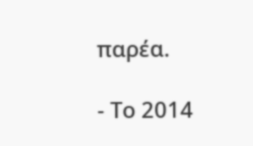παρέα.

- Το 2014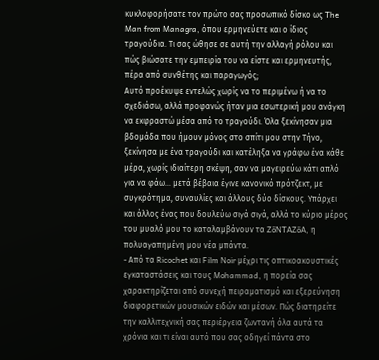κυκλοφορήσατε τον πρώτο σας προσωπικό δίσκο ως The Man from Managra, όπου ερμηνεύετε και ο ίδιος τραγούδια. Τι σας ώθησε σε αυτή την αλλαγή ρόλου και πώς βιώσατε την εμπειρία του να είστε και ερμηνευτής, πέρα από συνθέτης και παραγωγός;
Αυτό προέκυψε εντελώς χωρίς να το περιμένω ή να το σχεδιάσω, αλλά προφανώς ήταν μια εσωτερική μου ανάγκη να εκφραστώ μέσα από το τραγούδι. Όλα ξεκίνησαν μια βδομάδα που ήμουν μόνος στο σπίτι μου στην Τήνο, ξεκίνησα με ένα τραγούδι και κατέληξα να γράφω ένα κάθε μέρα, χωρίς ιδιαίτερη σκέψη, σαν να μαγειρεύω κάτι απλό για να φάω… μετά βέβαια έγινε κανονικό πρότζεκτ, με συγκρότημα, συναυλίες και άλλους δύο δίσκους. Υπάρχει και άλλος ένας που δουλεύω σιγά σιγά, αλλά το κύριο μέρος του μυαλό μου το καταλαμβάνουν τα ZōNTAZōA, η πολυαγαπημένη μου νέα μπάντα.
- Από τα Ricochet και Film Noir μέχρι τις οπτικοακουστικές εγκαταστάσεις και τους Mohammad, η πορεία σας χαρακτηρίζεται από συνεχή πειραματισμό και εξερεύνηση διαφορετικών μουσικών ειδών και μέσων. Πώς διατηρείτε την καλλιτεχνική σας περιέργεια ζωντανή όλα αυτά τα χρόνια και τι είναι αυτό που σας οδηγεί πάντα στο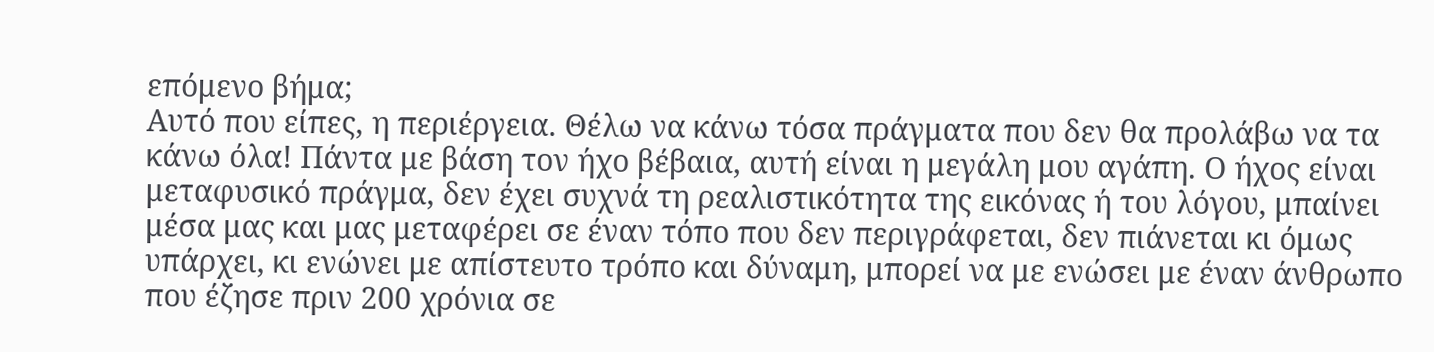επόμενο βήμα;
Αυτό που είπες, η περιέργεια. Θέλω να κάνω τόσα πράγματα που δεν θα προλάβω να τα κάνω όλα! Πάντα με βάση τον ήχο βέβαια, αυτή είναι η μεγάλη μου αγάπη. Ο ήχος είναι μεταφυσικό πράγμα, δεν έχει συχνά τη ρεαλιστικότητα της εικόνας ή του λόγου, μπαίνει μέσα μας και μας μεταφέρει σε έναν τόπο που δεν περιγράφεται, δεν πιάνεται κι όμως υπάρχει, κι ενώνει με απίστευτο τρόπο και δύναμη, μπορεί να με ενώσει με έναν άνθρωπο που έζησε πριν 200 χρόνια σε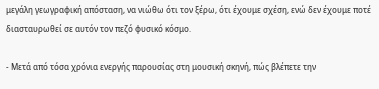μεγάλη γεωγραφική απόσταση, να νιώθω ότι τον ξέρω, ότι έχουμε σχέση, ενώ δεν έχουμε ποτέ διασταυρωθεί σε αυτόν τον πεζό φυσικό κόσμο.

- Μετά από τόσα χρόνια ενεργής παρουσίας στη μουσική σκηνή, πώς βλέπετε την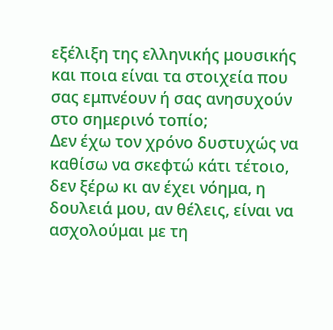εξέλιξη της ελληνικής μουσικής και ποια είναι τα στοιχεία που σας εμπνέουν ή σας ανησυχούν στο σημερινό τοπίο;
Δεν έχω τον χρόνο δυστυχώς να καθίσω να σκεφτώ κάτι τέτοιο, δεν ξέρω κι αν έχει νόημα, η δουλειά μου, αν θέλεις, είναι να ασχολούμαι με τη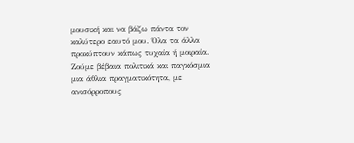μουσική και να βάζω πάντα τον καλύτερο εαυτό μου. Όλα τα άλλα προκύπτουν κάπως τυχαία ή μοιραία. Ζούμε βέβαια πολιτικά και παγκόσμια μια άθλια πραγματικότητα, με ανισόρροπους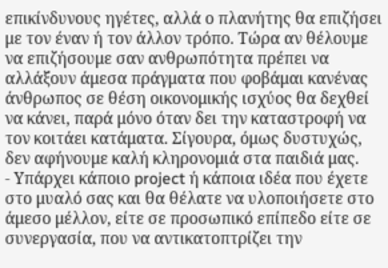επικίνδυνους ηγέτες, αλλά ο πλανήτης θα επιζήσει με τον έναν ή τον άλλον τρόπο. Τώρα αν θέλουμε να επιζήσουμε σαν ανθρωπότητα πρέπει να αλλάξουν άμεσα πράγματα που φοβάμαι κανένας άνθρωπος σε θέση οικονομικής ισχύος θα δεχθεί να κάνει, παρά μόνο όταν δει την καταστροφή να τον κοιτάει κατάματα. Σίγουρα, όμως δυστυχώς, δεν αφήνουμε καλή κληρονομιά στα παιδιά μας.
- Υπάρχει κάποιο project ή κάποια ιδέα που έχετε στο μυαλό σας και θα θέλατε να υλοποιήσετε στο άμεσο μέλλον, είτε σε προσωπικό επίπεδο είτε σε συνεργασία, που να αντικατοπτρίζει την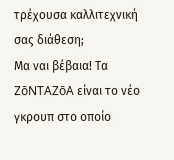τρέχουσα καλλιτεχνική σας διάθεση;
Μα ναι βέβαια! Τα ZōNTAZōA είναι το νέο γκρουπ στο οποίο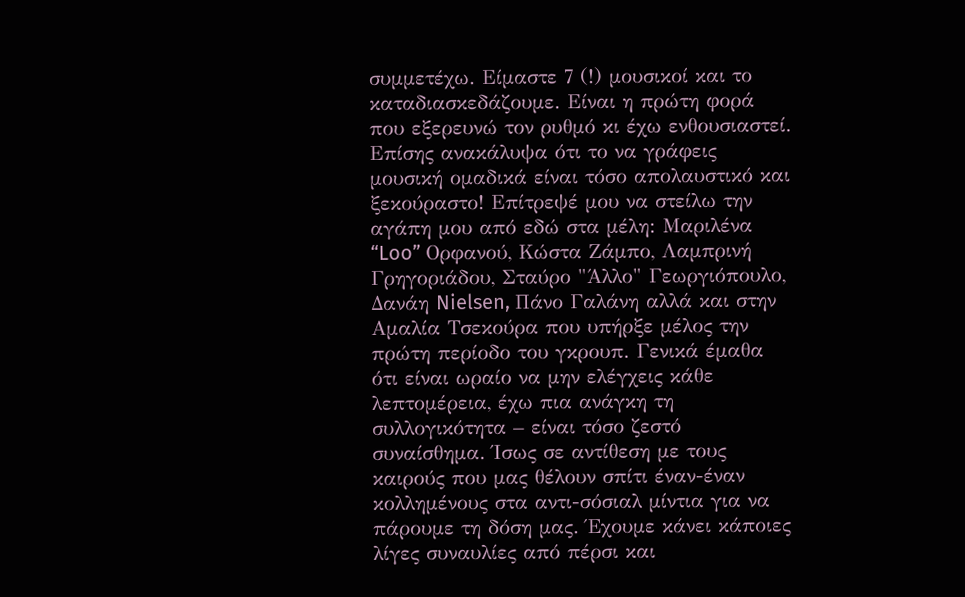συμμετέχω. Είμαστε 7 (!) μουσικοί και το καταδιασκεδάζουμε. Είναι η πρώτη φορά που εξερευνώ τον ρυθμό κι έχω ενθουσιαστεί. Επίσης ανακάλυψα ότι το να γράφεις μουσική ομαδικά είναι τόσο απολαυστικό και ξεκούραστο! Επίτρεψέ μου να στείλω την αγάπη μου από εδώ στα μέλη: Μαριλένα “Loo” Ορφανού, Κώστα Ζάμπο, Λαμπρινή Γρηγοριάδου, Σταύρο "Άλλο" Γεωργιόπουλο, Δανάη Nielsen, Πάνο Γαλάνη αλλά και στην Αμαλία Τσεκούρα που υπήρξε μέλος την πρώτη περίοδο του γκρουπ. Γενικά έμαθα ότι είναι ωραίο να μην ελέγχεις κάθε λεπτομέρεια, έχω πια ανάγκη τη συλλογικότητα – είναι τόσο ζεστό συναίσθημα. Ίσως σε αντίθεση με τους καιρούς που μας θέλουν σπίτι έναν-έναν κολλημένους στα αντι-σόσιαλ μίντια για να πάρουμε τη δόση μας. Έχουμε κάνει κάποιες λίγες συναυλίες από πέρσι και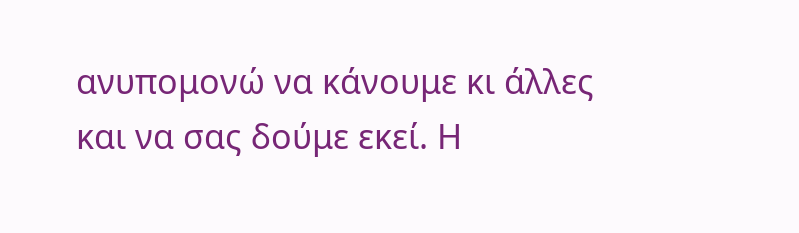ανυπομονώ να κάνουμε κι άλλες και να σας δούμε εκεί. Η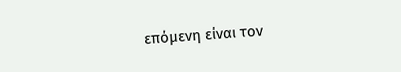επόμενη είναι τον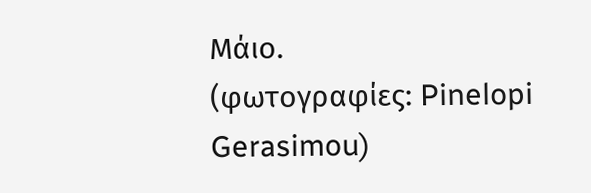Μάιο.
(φωτογραφίες: Pinelopi Gerasimou)